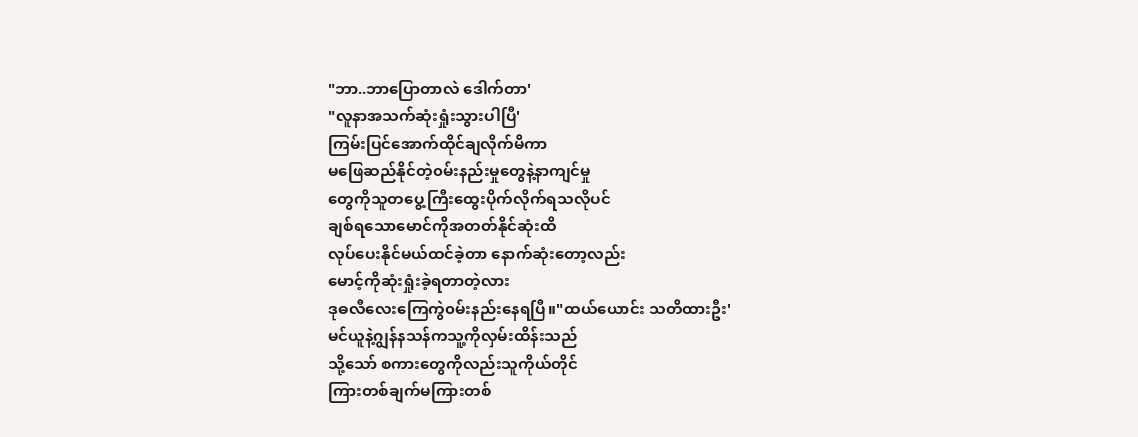"ဘာ..ဘာပြောတာလဲ ဒေါက်တာ'
"လူနာအသက်ဆုံးရှုံးသွားပါပြီ'
ကြမ်းပြင်အောက်ထိုင်ချလိုက်မိကာ
မဖြေဆည်နိုင်တဲ့၀မ်းနည်းမှုတွေနဲ့နာကျင်မှု
တွေကိုသူတပွေ့ကြီးထွေးပိုက်လိုက်ရသလိုပင်
ချစ်ရသောမောင်ကိုအတတ်နိုင်ဆုံးထိ
လုပ်ပေးနိုင်မယ်ထင်ခဲ့တာ နောက်ဆုံးတော့လည်း
မောင့်ကိုဆုံးရှုံးခဲ့ရတာတဲ့လား
ဒုဓလီလေးကြေကွဲ၀မ်းနည်းနေရပြီ။"ထယ်ယောင်း သတိထားဦး'
မင်ယူနဲ့ဂျွန်နသန်ကသူ့ကိုလှမ်းထိန်းသည်
သို့သော် စကားတွေကိုလည်းသူကိုယ်တိုင်
ကြားတစ်ချက်မကြားတစ်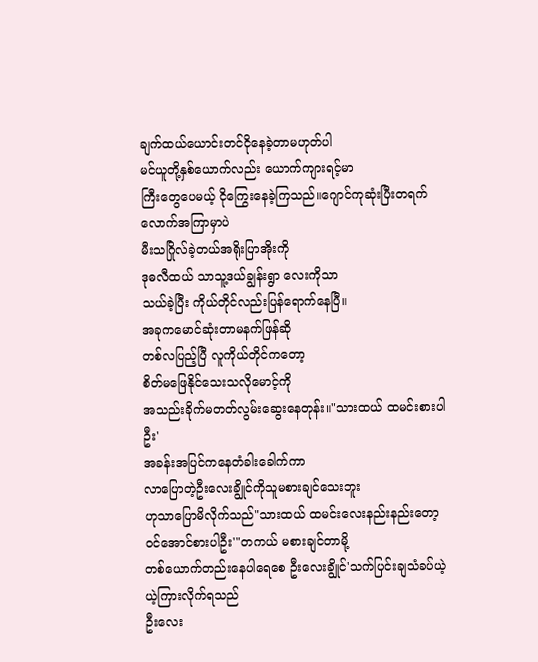ချက်ထယ်ယောင်းတင်ငိုနေခဲ့တာမဟုတ်ပါ
မင်ယူတို့နှစ်ယောက်လည်း ယောက်ကျားရင့်မာ
ကြီးတွေပေမယ့် ငိုကြွေးနေခဲ့ကြသည်။ဂျောင်ကုဆုံးပြီးတရက်လောက်အကြာမှာပဲ
မီးသဂြိုလ်ခဲ့တယ်အရိုးပြာအိုးကို
ဒုဓလီထယ် သာသူ့ဒယ်ချွန်းရွာ လေးကိုသာ
သယ်ခဲ့ပြီး ကိုယ်တိုင်လည်းပြန်ရောက်နေပြီ။
အခုကမောင်ဆုံးတာမနက်ဖြန်ဆို
တစ်လပြည့်ပြီ လူကိုယ်တိုင်ကတော့
စိတ်မဖြေနိုင်သေးသလိုမောင့်ကို
အသည်းခိုက်မတတ်လွမ်းဆွေးနေတုန်း။"သားထယ် ထမင်းစားပါဦး'
အခန်းအပြင်ကနေတံခါးခေါက်ကာ
လာပြောတဲ့ဦးလေးချွိုင်ကိုသူမစားချင်သေးဘူး
ဟုသာပြောမိလိုက်သည်"သားထယ် ထမင်းလေးနည်းနည်းတော့
၀င်အောင်စားပါဦး'"တကယ် မစားချင်တာမို့
တစ်ယောက်တည်းနေပါရေစေ ဦးလေးချွိုင်'သက်ပြင်းချသံခပ်ယဲ့ယဲ့ကြားလိုက်ရသည်
ဦးလေး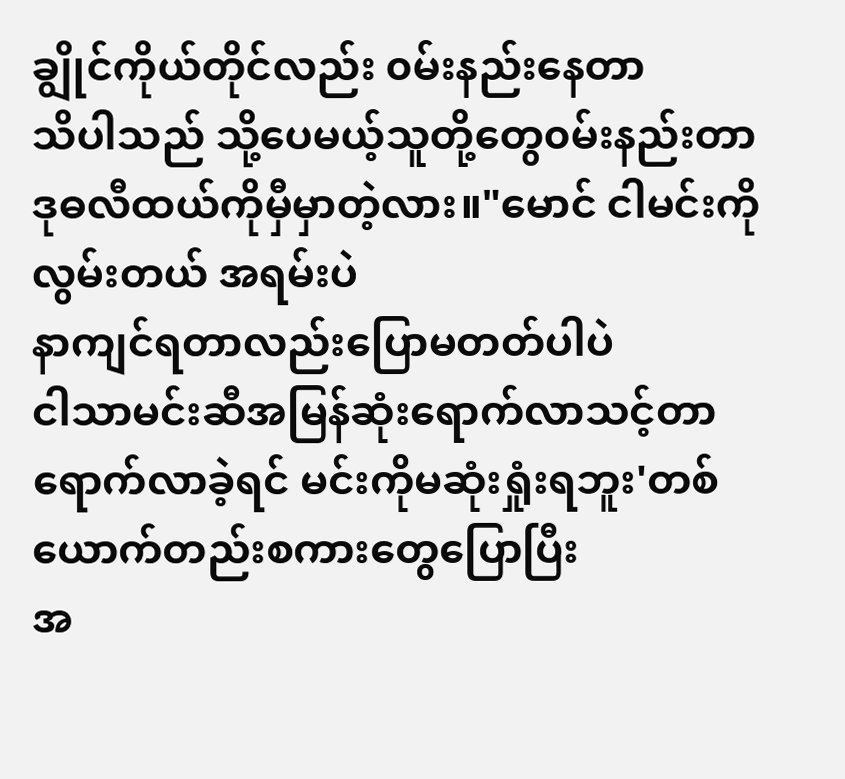ချွိုင်ကိုယ်တိုင်လည်း ၀မ်းနည်းနေတာ
သိပါသည် သို့ပေမယ့်သူတို့တွေ၀မ်းနည်းတာ
ဒုဓလီထယ်ကိုမှီမှာတဲ့လား။"မောင် ငါမင်းကိုလွမ်းတယ် အရမ်းပဲ
နာကျင်ရတာလည်းပြောမတတ်ပါပဲ
ငါသာမင်းဆီအမြန်ဆုံးရောက်လာသင့်တာ
ရောက်လာခဲ့ရင် မင်းကိုမဆုံးရှုံးရဘူး'တစ်ယောက်တည်းစကားတွေပြောပြီး
အ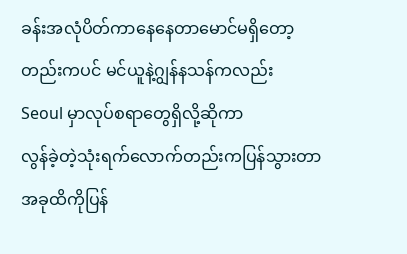ခန်းအလုံပိတ်ကာနေနေတာမောင်မရှိတော့
တည်းကပင် မင်ယူနဲ့ဂျွန်နသန်ကလည်း
Seoul မှာလုပ်စရာတွေရှိလို့ဆိုကာ
လွန်ခဲ့တဲ့သုံးရက်လောက်တည်းကပြန်သွားတာ
အခုထိကိုပြန်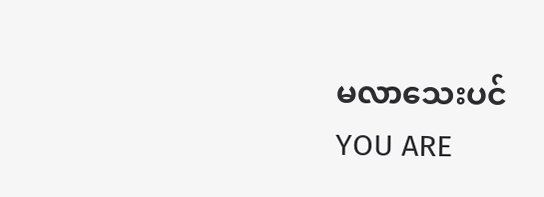မလာသေးပင်
YOU ARE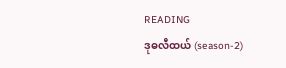READING
ဒုဓလီထယ် (season-2)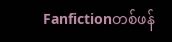Fanfictionတစ်ဖန်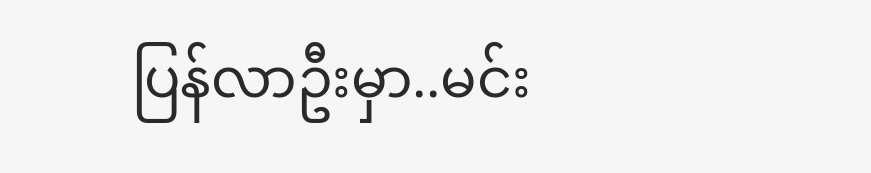ပြန်လာဦးမှာ..မင်း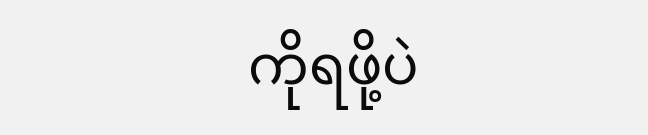ကိုရဖို့ပဲ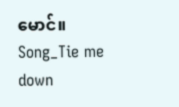မောင်။ Song_Tie me down